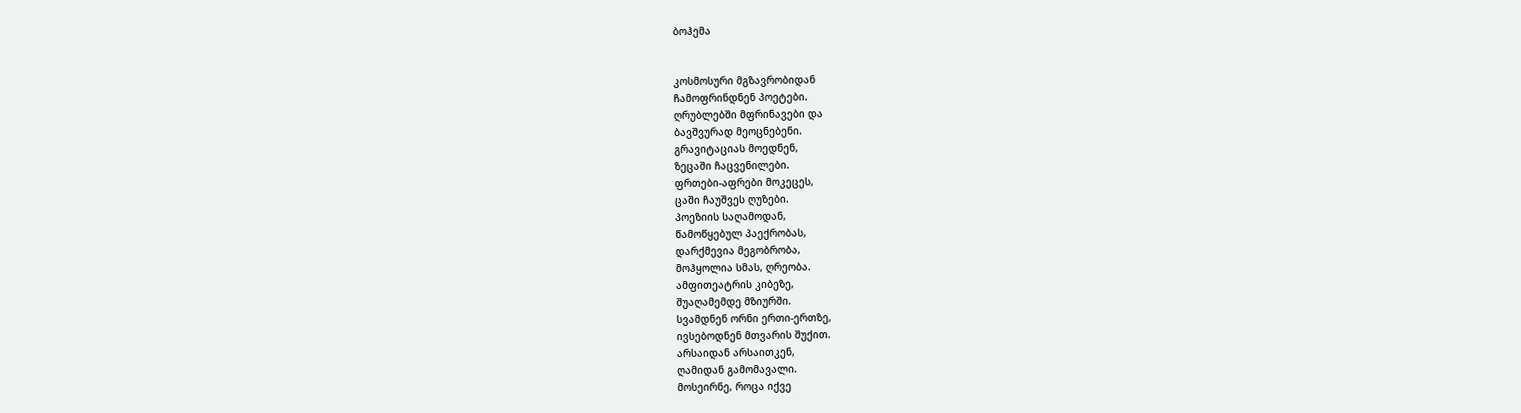ბოჰემა


კოსმოსური მგზავრობიდან
ჩამოფრინდნენ პოეტები.
ღრუბლებში მფრინავები და
ბავშვურად მეოცნებენი.
გრავიტაციას მოედნენ,
ზეცაში ჩაცვენილები.
ფრთები-აფრები მოკეცეს,
ცაში ჩაუშვეს ღუზები.
პოეზიის საღამოდან,
წამოწყებულ პაექრობას,
დარქმევია მეგობრობა,
მოჰყოლია სმას, ღრეობა.
ამფითეატრის კიბეზე,
შუაღამემდე მზიურში.
სვამდნენ ორნი ერთი-ერთზე,
ივსებოდნენ მთვარის შუქით.
არსაიდან არსაითკენ,
ღამიდან გამომავალი.
მოსეირნე, როცა იქვე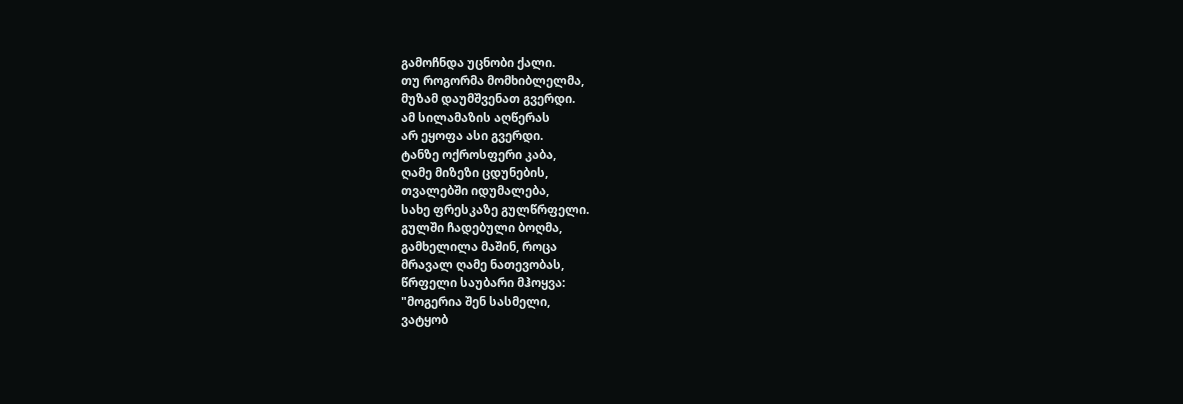გამოჩნდა უცნობი ქალი.
თუ როგორმა მომხიბლელმა,
მუზამ დაუმშვენათ გვერდი.
ამ სილამაზის აღწერას
არ ეყოფა ასი გვერდი.
ტანზე ოქროსფერი კაბა,
ღამე მიზეზი ცდუნების,
თვალებში იდუმალება,
სახე ფრესკაზე გულწრფელი.
გულში ჩადებული ბოღმა,
გამხელილა მაშინ, როცა
მრავალ ღამე ნათევობას,
წრფელი საუბარი მჰოყვა:
"მოგერია შენ სასმელი,
ვატყობ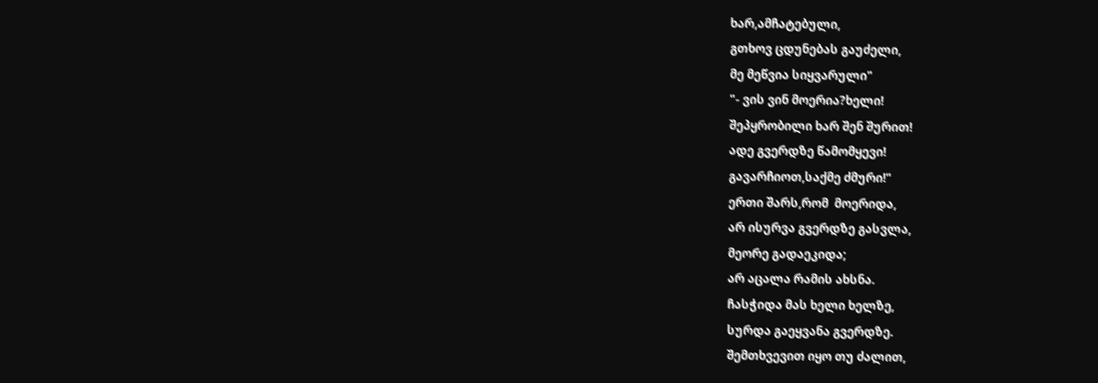ხარ,ამჩატებული,
გთხოვ ცდუნებას გაუძელი,
მე მეწვია სიყვარული"
"- ვის ვინ მოერია?ხელი!
შეპყრობილი ხარ შენ შურით!
ადე გვერდზე წამომყევი!
გავარჩიოთ,საქმე ძმური!"
ერთი შარს,რომ  მოერიდა,
არ ისურვა გვერდზე გასვლა,
მეორე გადაეკიდა;
არ აცალა რამის ახსნა.
ჩასჭიდა მას ხელი ხელზე,
სურდა გაეყვანა გვერდზე.
შემთხვევით იყო თუ ძალით,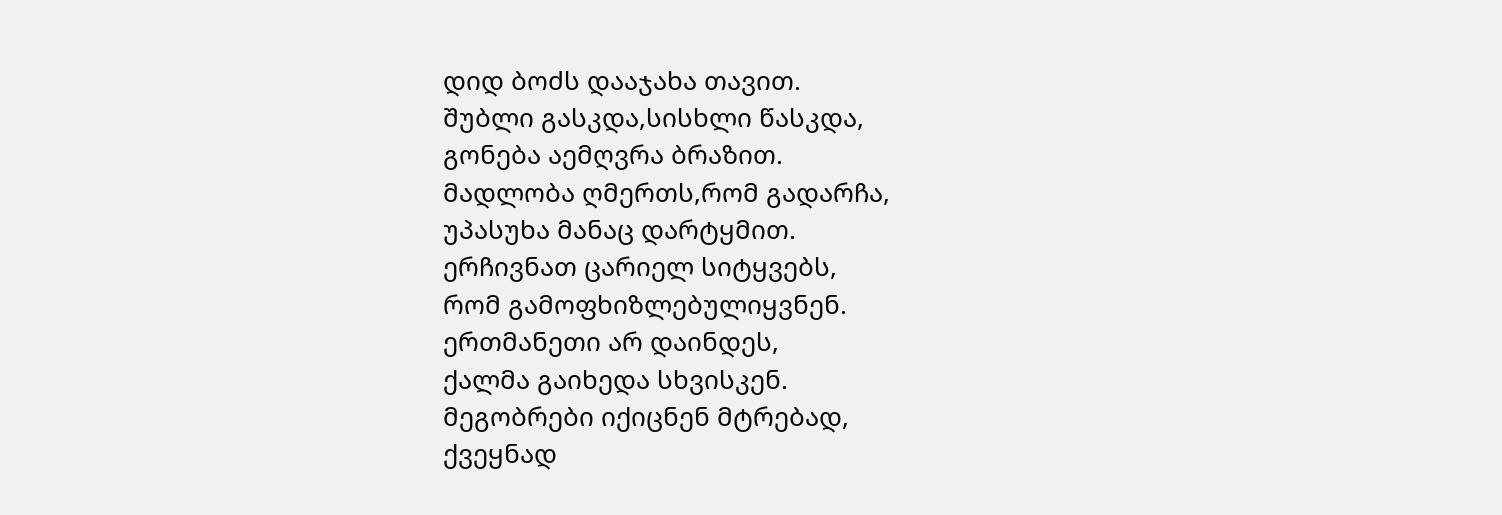დიდ ბოძს დააჯახა თავით.
შუბლი გასკდა,სისხლი წასკდა,
გონება აემღვრა ბრაზით.
მადლობა ღმერთს,რომ გადარჩა,
უპასუხა მანაც დარტყმით.
ერჩივნათ ცარიელ სიტყვებს,
რომ გამოფხიზლებულიყვნენ.
ერთმანეთი არ დაინდეს,
ქალმა გაიხედა სხვისკენ.
მეგობრები იქიცნენ მტრებად,
ქვეყნად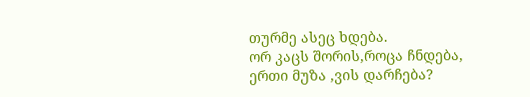თურმე ასეც ხდება.
ორ კაცს შორის,როცა ჩნდება,
ერთი მუზა ,ვის დარჩება?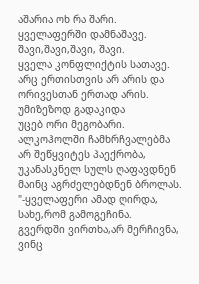აშარია ოხ რა შარი.
ყველაფერში დამნაშავე.
შავი,შავი,შავი, შავი.
ყველა კონფლიქტის სათავე.
არც ერთისთვის არ არის და
ორივესთან ერთად არის.
უმიზეზოდ გადაკიდა
უცებ ორი მეგობარი.
ალკოჰოლში ჩამხრჩვალებმა
არ შეწყვიტეს პაექრობა,
უკანასკნელ სულს ღაფავდნენ
მაინც აგრძელებდნენ ბროლას.
"-ყველაფერი ამად ღირდა,
სახე,რომ გამოგეჩინა.
გვერდში ვირთხა,არ მერჩივნა,
ვინც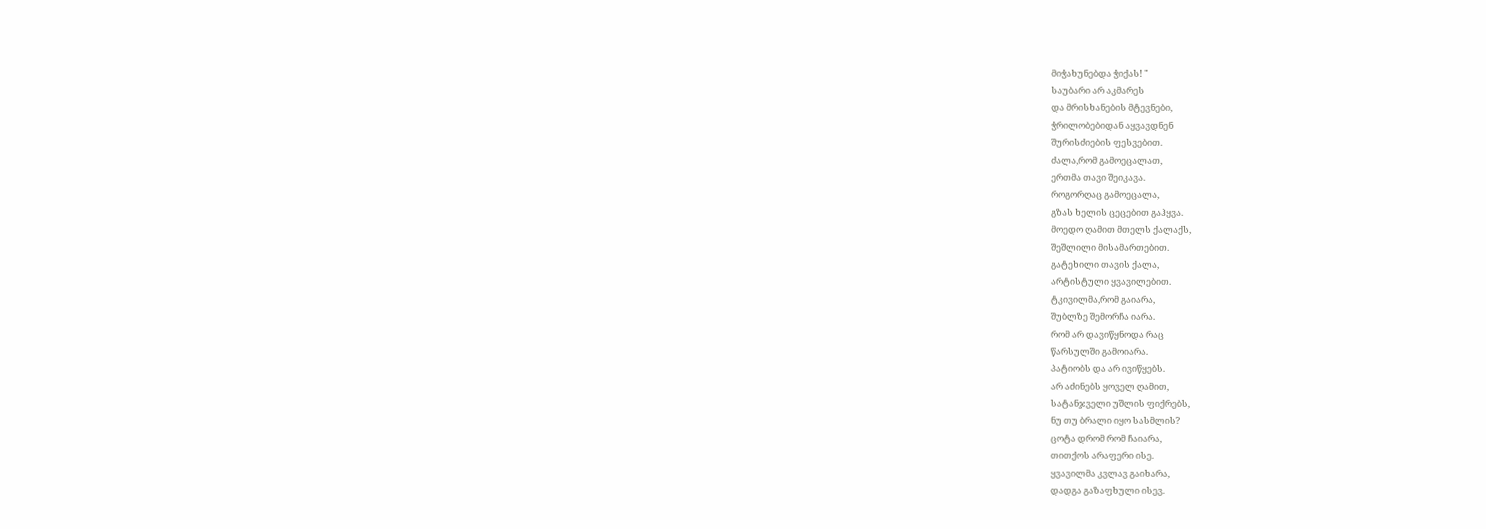მიჭახუნებდა ჭიქას! "
საუბარი არ აკმარეს
და მრისხანების მტევნები,
ჭრილობებიდან აყვავდნენ
შურისძიების ფესვებით.
ძალა,რომ გამოეცალათ,
ერთმა თავი შეიკავა.
როგორღაც გამოეცალა,
გზას ხელის ცეცებით გაჰყვა.
მოედო ღამით მთელს ქალაქს,
შეშლილი მისამართებით.
გატეხილი თავის ქალა,
არტისტული ყვავილებით.
ტკივილმა,რომ გაიარა,
შუბლზე შემორჩა იარა.
რომ არ დავიწყნოდა რაც
წარსულში გამოიარა.
პატიობს და არ ივიწყებს.
არ აძინებს ყოველ ღამით,
სატანჯველი უშლის ფიქრებს,
ნუ თუ ბრალი იყო სასმლის?
ცოტა დრომ რომ ჩაიარა,
თითქოს არაფერი ისე.
ყვავილმა კვლავ გაიხარა,
დადგა გაზაფხული ისევ.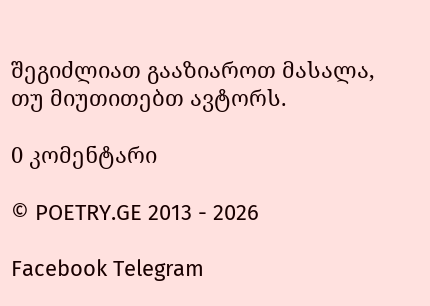შეგიძლიათ გააზიაროთ მასალა, თუ მიუთითებთ ავტორს.

0 კომენტარი

© POETRY.GE 2013 - 2026

Facebook Telegram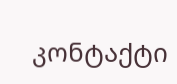კონტაქტი